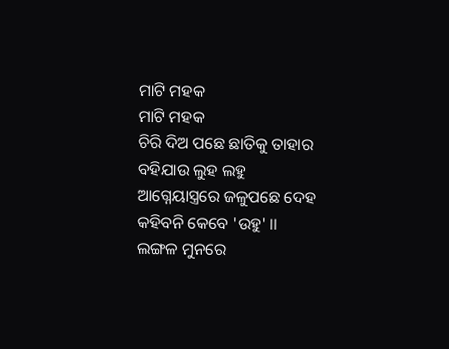ମାଟି ମହକ
ମାଟି ମହକ
ଚିରି ଦିଅ ପଛେ ଛାତିକୁ ତାହାର
ବହିଯାଉ ଲୁହ ଲହୁ
ଆଗ୍ନେୟାସ୍ତ୍ରରେ ଜଳୁପଛେ ଦେହ
କହିବନି କେବେ 'ଉହୁ' ।।
ଲଙ୍ଗଳ ମୁନରେ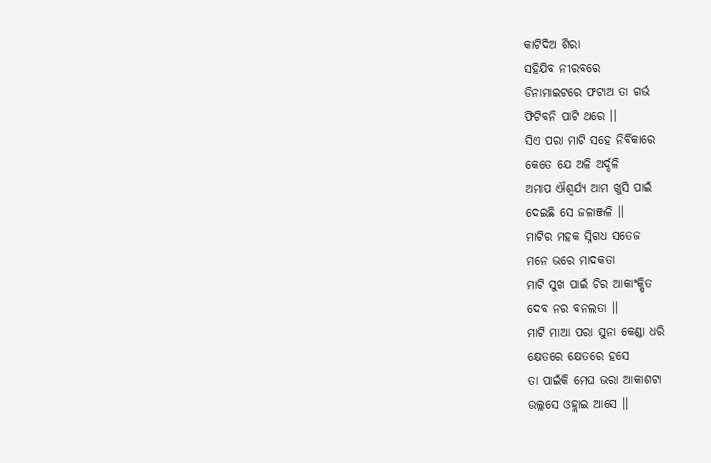କାଟିଦିଅ ଶିରା
ସହିଯିବ ନୀରବରେ
ଡିନାମାଇଟରେ ଫଟାଅ ତା ଗର୍ଭ
ଫିଟିବନି ପାଟି ଥରେ ।।
ସିଏ ପରା ମାଟି ସହେ ନିର୍ବିକାରେ
କେତେ ଯେ ଅଳି ଅର୍ଦ୍ଦଳି
ଅମାପ ଐଶ୍ୱର୍ଯ୍ୟ ଆମ ଖୁସି ପାଇଁ
ଦେଇଛି ସେ ଜଳାଞ୍ଜଳି ।।
ମାଟିର ମହକ ସ୍ନିଗଧ ସତେଜ
ମନେ ଭରେ ମାଦକତା
ମାଟି ସୁଖ ପାଇଁ ଚିର ଆକାଂକ୍ଷିତ
ଦେବ ନର ବନଲତା ।।
ମାଟି ମାଆ ପରା ସୁନା କେଣ୍ଡା ଧରି
କ୍ଷେତରେ କ୍ଷେତରେ ହସେ
ତା ପାଇଁକି ମେଘ ଭରା ଆକାଶଟା
ଉଲ୍ଲସେ ଓହ୍ଲାଇ ଆସେ ।।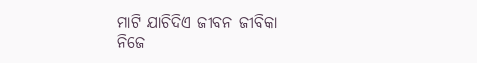ମାଟି ଯାଚିଦିଏ ଜୀବନ ଜୀବିକା
ନିଜେ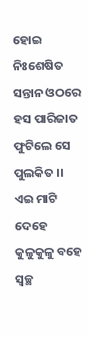ହୋଇ ନିଃଶେଷିତ
ସନ୍ତାନ ଓଠରେ ହସ ପାରିଜାତ
ଫୁଟିଲେ ସେ ପୁଲକିତ ।।
ଏଇ ମାଟି ଦେହେ କୁଳୁକୁଳୁ ବହେ
ସ୍ୱଚ୍ଛ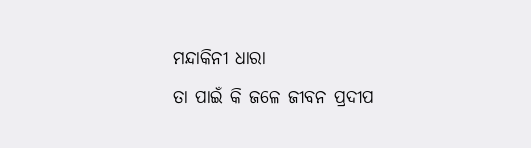ମନ୍ଦାକିନୀ ଧାରା
ତା ପାଇଁ କି ଜଳେ ଜୀବନ ପ୍ରଦୀପ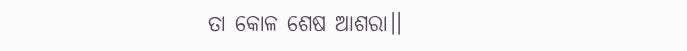ତା କୋଳ ଶେଷ ଆଶରା।।